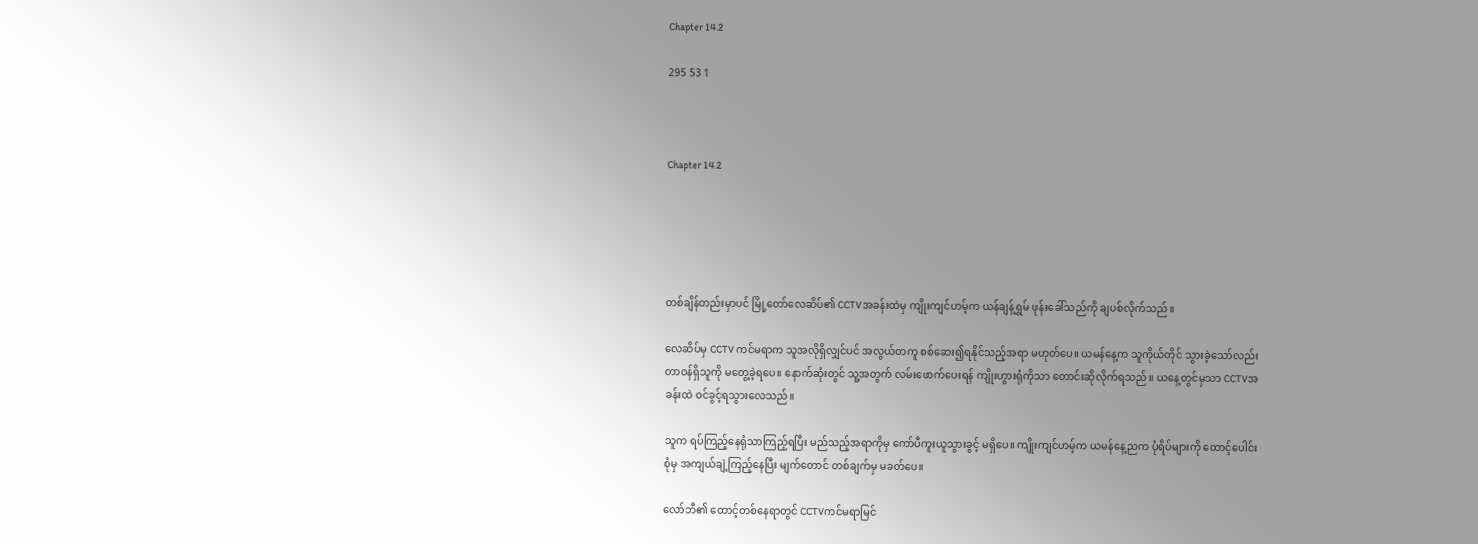Chapter 14.2

295 53 1



Chapter 14.2





တစ်ချိန်တည်းမှာပင် မြို့တော်လေဆိပ်၏ CCTVအခန်းထဲမှ ကျိုးကျင်ဟမ့်က ယန်ချန့်ရွှမ် ဖုန်းခေါ်သည်ကို ချပစ်လိုက်သည်။

လေဆိပ်မှ CCTV ကင်မရာက သူအလိုရှိလျှင်ပင် အလွယ်တကူ စစ်ဆေး‌၍ရနိုင်သည့်အရာ မဟုတ်ပေ။ ယမန်နေ့က သူကိုယ်တိုင် သွားခဲ့သော်လည်း တာဝန်ရှိသူကို မတွေ့ခဲ့ရပေ။ နောက်ဆုံးတွင် သူ့အတွက် လမ်းဖောက်ပေးရန် ကျိုးဟွားရုံကိုသာ တောင်းဆိုလိုက်ရသည်။ ယနေ့တွင်မှသာ CCTVအခန်းထဲ ဝင်ခွင့်ရသွားလေသည်။

သူက ရပ်ကြည့်နေရုံသာကြည့်ရပြီး မည်သည့်အရာကိုမှ ကော်ပီကူးယူသွားခွင့် မရှိပေ။ ကျိုးကျင်ဟမ့်က ယမန်နေ့ညက ပုံရိပ်များကို ထောင့်ပေါင်းစုံမှ အကျယ်ချဲ့ကြည့်နေပြီး မျက်တောင် တစ်ချက်မှ မခတ်ပေ။

လော်ဘီ၏ ထောင့်တစ်နေရာတွင် CCTVကင်မရာမြင်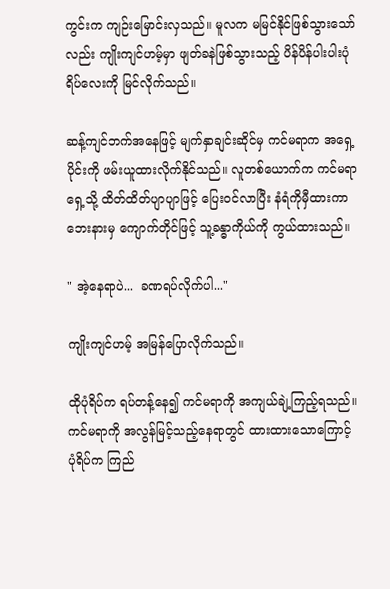ကွင်းက ကျဉ်းမြောင်းလှသည်။ မူလက မမြင်နိုင်ဖြစ်သွားသော်လည်း ကျိုးကျင်ဟမ့်မှာ ဖျတ်ခနဲဖြစ်သွားသည့် ပိန်ပိန်ပါးပါးပုံရိပ်လေးကို မြင်လိုက်သည်။

ဆန့်ကျင်ဘက်အနေဖြင့် မျက်နှာချင်းဆိုင်မှ ကင်မရာက အရှေ့ပိုင်းကို ဖမ်းယူထားလိုက်နိုင်သည်။ လူတစ်ယောက်က ကင်မရာရှေ့သို့ ထိတ်ထိတ်ပျာပျာဖြင့် ပြေးဝင်လာပြီး နံရံကိုမှီထားကာ ဘေးနားမှ ကျောက်တိုင်ဖြင့် သူ့ခန္ဓာကိုယ်ကို ကွယ်ထားသည်။

" အဲ့နေရာပဲ...  ခဏရပ်လိုက်ပါ..."

ကျိုးကျင်ဟမ့် အမြန်ပြောလိုက်သည်။

ထိုပုံရိပ်က ရပ်တန့်နေ၍ ကင်မရာကို အကျယ်ချဲ့ကြည့်ရသည်။ ကင်မရာကို အလွန်မြင့်သည့်နေရာတွင် ထားထားသောကြောင့် ပုံရိပ်က ကြည်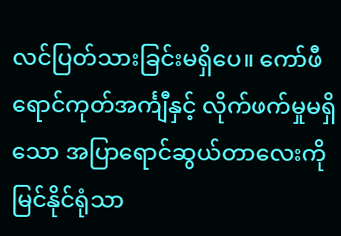လင်ပြတ်သားခြင်းမရှိပေ။ ကော်ဖီရောင်ကုတ်အင်္ကျီနှင့် လိုက်ဖက်မှုမရှိသော အပြာရောင်ဆွယ်တာလေးကို မြင်နိုင်ရုံသာ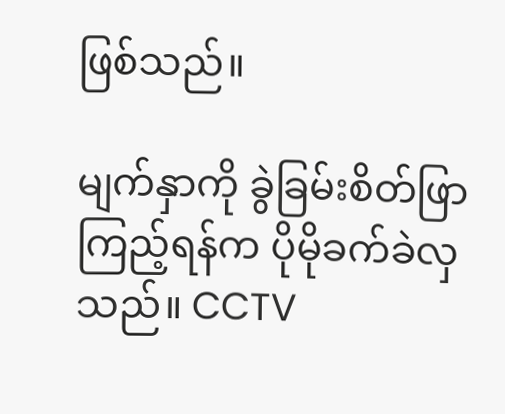ဖြစ်သည်။

မျက်နှာကို ခွဲခြမ်းစိတ်ဖြာကြည့်ရန်က ပိုမိုခက်ခဲလှသည်။ CCTV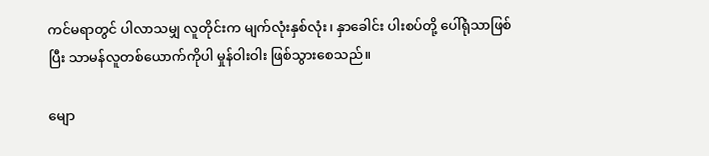ကင်မရာတွင် ပါလာသမျှ လူတိုင်းက မျက်လုံးနှစ်လုံး၊ နှာခေါင်း ပါးစပ်တို့ ပေါ်ရုံသာဖြစ်ပြီး သာမန်လူတစ်ယောက်ကိုပါ မှုန်ဝါးဝါး ဖြစ်သွားစေသည်။

မျော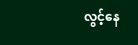လွင့်နေ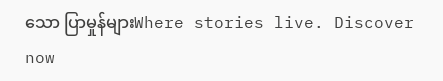သော ပြာမှုန်များWhere stories live. Discover now